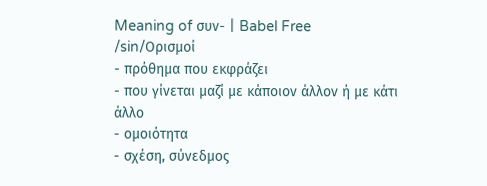Meaning of συν- | Babel Free
/sin/Ορισμοί
- πρόθημα που εκφράζει
- που γίνεται μαζί με κάποιον άλλον ή με κάτι άλλο
- ομοιότητα
- σχέση, σύνεδμος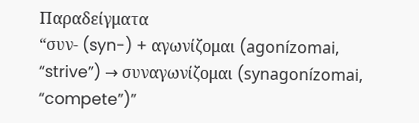Παραδείγματα
“συν- (syn-) + αγωνίζομαι (agonízomai, “strive”) → συναγωνίζομαι (synagonízomai, “compete”)”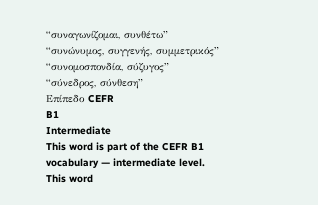“συναγωνίζομαι, συνθέτω”
“συνώνυμος, συγγενής, συμμετρικός”
“συνομοσπονδία, σύζυγος”
“σύνεδρος, σύνθεση”
Επίπεδο CEFR
B1
Intermediate
This word is part of the CEFR B1 vocabulary — intermediate level.
This word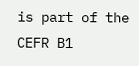is part of the CEFR B1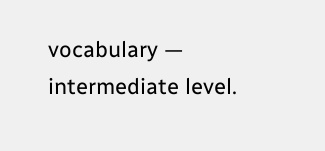vocabulary — intermediate level.